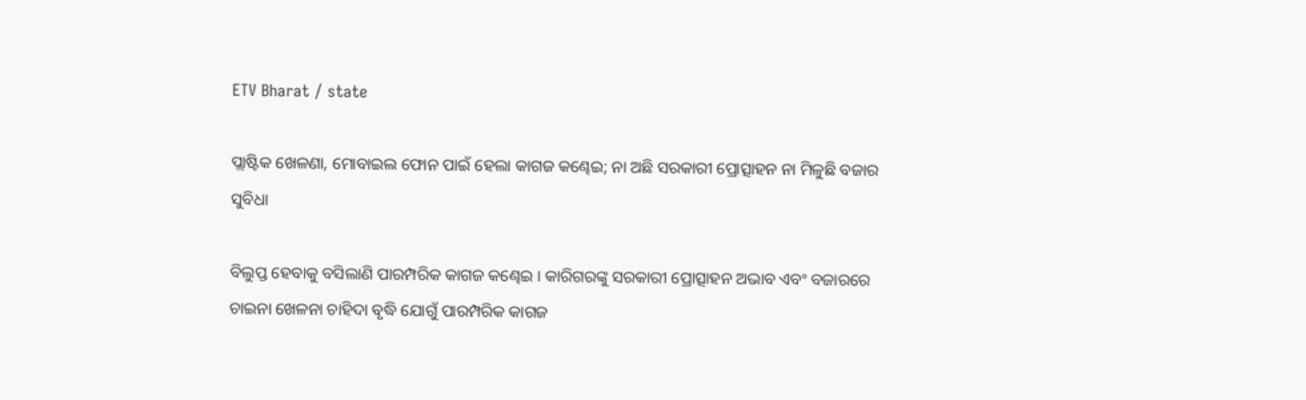ETV Bharat / state

ପ୍ଲାଷ୍ଟିକ ଖେଳଣା, ମୋବାଇଲ ଫୋନ ପାଇଁ ହେଲା କାଗଜ କଣ୍ଢେଇ; ନା ଅଛି ସରକାରୀ ପ୍ରୋତ୍ସାହନ ନା ମିଳୁଛି ବଜାର ସୁବିଧା

ବିଲୁପ୍ତ ହେବାକୁ ବସିଲାଣି ପାରମ୍ପରିକ କାଗଜ କଣ୍ଢେଇ । କାରିଗରଙ୍କୁ ସରକାରୀ ପ୍ରୋତ୍ସାହନ ଅଭାବ ଏବଂ ବଜାରରେ ଚାଇନା ଖେଳନା ଚାହିଦା ବୃଦ୍ଧି ଯୋଗୁଁ ପାରମ୍ପରିକ କାଗଜ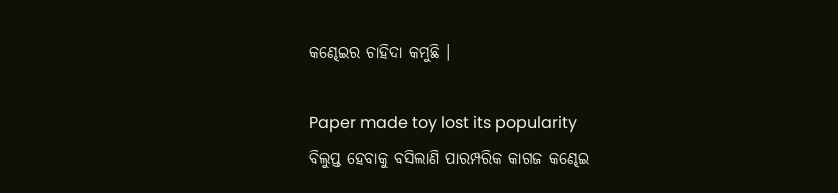କଣ୍ଢେଇର ଚାହିଦା କମୁଛି ।

Paper made toy lost its popularity
ବିଲୁପ୍ତ ହେବାକୁ ବସିଲାଣି ପାରମ୍ପରିକ କାଗଜ କଣ୍ଢେଇ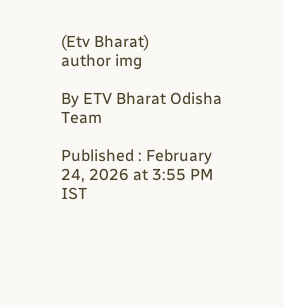(Etv Bharat)
author img

By ETV Bharat Odisha Team

Published : February 24, 2026 at 3:55 PM IST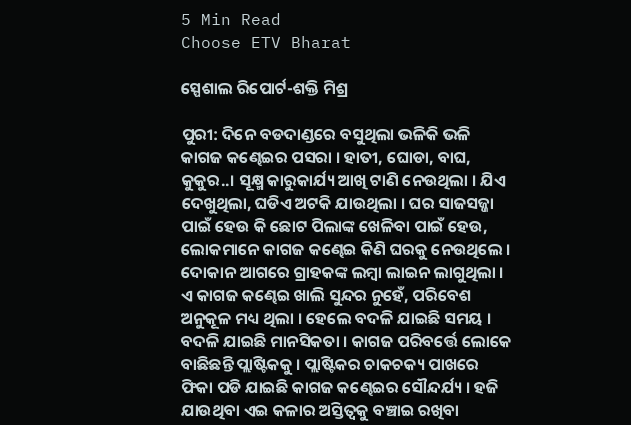5 Min Read
Choose ETV Bharat

ସ୍ପେଶାଲ ରିପୋର୍ଟ-ଶକ୍ତି ମିଶ୍ର

ପୁରୀ: ଦିନେ ବଡଦାଣ୍ଡରେ ବସୁଥିଲା ଭଳିକି ଭଳି କାଗଜ କଣ୍ଢେଇର ପସରା । ହାତୀ, ଘୋଡା, ବାଘ, କୁକୁର..। ସୂକ୍ଷ୍ମ କାରୁକାର୍ଯ୍ୟ ଆଖି ଟାଣି ନେଉଥିଲା । ଯିଏ ଦେଖୁଥିଲା, ଘଡିଏ ଅଟକି ଯାଉଥିଲା । ଘର ସାଜସଜ୍ଜା ପାଇଁ ହେଉ କି ଛୋଟ ପିଲାଙ୍କ ଖେଳିବା ପାଇଁ ହେଉ, ଲୋକମାନେ କାଗଜ କଣ୍ଢେଇ କିଣି ଘରକୁ ନେଉଥିଲେ । ଦୋକାନ ଆଗରେ ଗ୍ରାହକଙ୍କ ଲମ୍ବା ଲାଇନ ଲାଗୁଥିଲା । ଏ କାଗଜ କଣ୍ଢେଇ ଖାଲି ସୁନ୍ଦର ନୁହେଁ, ପରିବେଶ ଅନୁକୂଳ ମଧ୍ୟ ଥିଲା । ହେଲେ ବଦଳି ଯାଇଛି ସମୟ । ବଦଳି ଯାଇଛି ମାନସିକତା । କାଗଜ ପରିବର୍ତ୍ତେ ଲୋକେ ବାଛିଛନ୍ତି ପ୍ଲାଷ୍ଟିକକୁ । ପ୍ଲାଷ୍ଟିକର ଚାକଚକ୍ୟ ପାଖରେ ଫିକା ପଡି ଯାଇଛି କାଗଜ କଣ୍ଢେଇର ସୌନ୍ଦର୍ଯ୍ୟ । ହଜି ଯାଉଥିବା ଏଇ କଳାର ଅସ୍ତିତ୍ୱକୁ ବଞ୍ଚାଇ ରଖିବା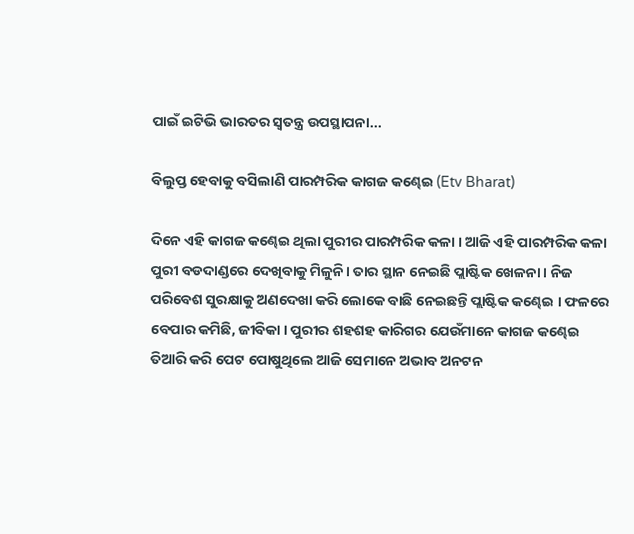ପାଇଁ ଇଟିଭି ଭାରତର ସ୍ୱତନ୍ତ୍ର ଉପସ୍ଥାପନା...

ବିଲୁପ୍ତ ହେବାକୁ ବସିଲାଣି ପାରମ୍ପରିକ କାଗଜ କଣ୍ଢେଇ (Etv Bharat)

ଦିନେ ଏହି କାଗଜ କଣ୍ଢେଇ ଥିଲା ପୁରୀର ପାରମ୍ପରିକ କଳା । ଆଜି ଏହି ପାରମ୍ପରିକ କଳା ପୁରୀ ବଡଦାଣ୍ଡରେ ଦେଖିବାକୁ ମିଳୁନି। ତାର ସ୍ଥାନ ନେଇଛି ପ୍ଲାଷ୍ଟିକ ଖେଳନା । ନିଜ ପରିବେଶ ସୁରକ୍ଷାକୁ ଅଣଦେଖା କରି ଲୋକେ ବାଛି ନେଇଛନ୍ତି ପ୍ଲାଷ୍ଟିକ କଣ୍ଢେଇ । ଫଳରେ ବେପାର କମିଛି, ଜୀବିକା । ପୁରୀର ଶହଶହ କାରିଗର ଯେଉଁମାନେ କାଗଜ କଣ୍ଢେଇ ତିଆରି କରି ପେଟ ପୋଷୁଥିଲେ ଆଜି ସେମାନେ ଅଭାବ ଅନଟନ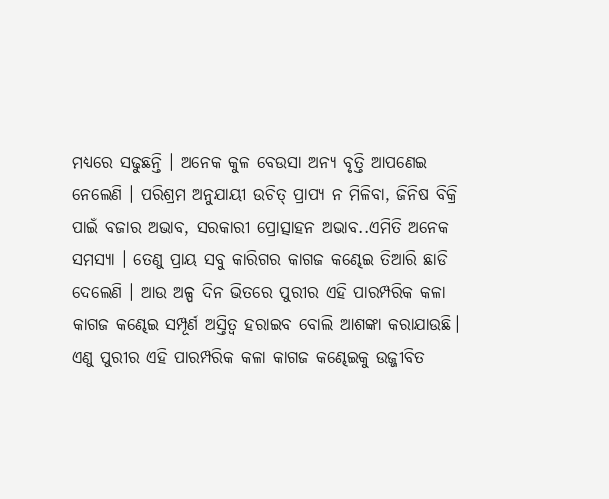ମଧ୍ୟରେ ସଢୁଛନ୍ତି । ଅନେକ କୁଳ ବେଉସା ଅନ୍ୟ ବୃତ୍ତି ଆପଣେଇ ନେଲେଣି । ପରିଶ୍ରମ ଅନୁଯାୟୀ ଉଚିତ୍ ପ୍ରାପ୍ୟ ନ ମିଳିବା, ଜିନିଷ ବିକ୍ରି ପାଇଁ ବଜାର ଅଭାବ, ସରକାରୀ ପ୍ରୋତ୍ସାହନ ଅଭାବ..ଏମିତି ଅନେକ ସମସ୍ୟା । ତେଣୁ ପ୍ରାୟ ସବୁ କାରିଗର କାଗଜ କଣ୍ଢେଇ ତିଆରି ଛାଡି ଦେଲେଣି । ଆଉ ଅଳ୍ପ ଦିନ ଭିତରେ ପୁରୀର ଏହି ପାରମ୍ପରିକ କଳା କାଗଜ କଣ୍ଢେଇ ସମ୍ପୂର୍ଣ ଅସ୍ତିତ୍ବ ହରାଇବ ବୋଲି ଆଶଙ୍କା କରାଯାଉଛି। ଏଣୁ ପୁରୀର ଏହି ପାରମ୍ପରିକ କଳା କାଗଜ କଣ୍ଢେଇକୁ ଉଜ୍ଜୀବିତ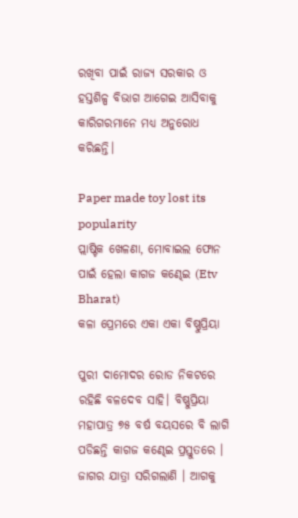ରଖିବା ପାଇଁ ରାଜ୍ୟ ସରକାର ଓ ହସ୍ତଶିଳ୍ପ ବିଭାଗ ଆଗେଇ ଆସିବାକୁ କାରିଗରମାନେ ମଧ୍ୟ ଅନୁରୋଧ କରିଛନ୍ତି।

Paper made toy lost its popularity
ପ୍ଲାଷ୍ଟିକ ଖେଳଣା, ମୋବାଇଲ ଫୋନ ପାଇଁ ହେଲା କାଗଜ କଣ୍ଢେଇ (Etv Bharat)
କଳା ପ୍ରେମରେ ଏକା ଏକା ବିଷ୍ଣୁପ୍ରିୟା

ପୁରୀ ଦାମୋଦର ରୋଡ ନିକଟରେ ରହିଛି ବଳଦେବ ସାହି। ବିଷ୍ଣୁପ୍ରିୟା ମହାପାତ୍ର ୭୫ ବର୍ଷ ବୟସରେ ବି ଲାଗି ପଡିଛନ୍ତି କାଗଜ କଣ୍ଢେଇ ପ୍ରସ୍ତୁତରେ । ଜାଗର ଯାତ୍ରା ସରିଗଲାଣି । ଆଗକୁ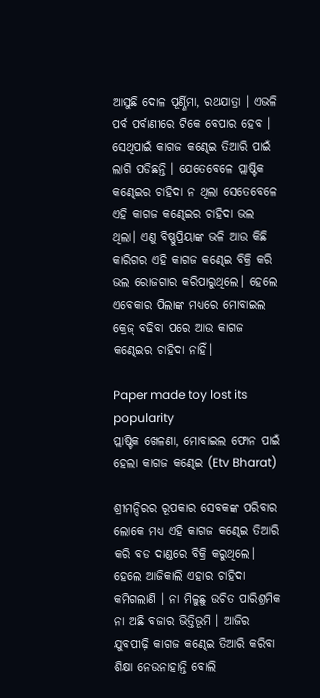ଆସୁଛି ଦୋଳ ପୂର୍ଣ୍ଣିମା, ରଥଯାତ୍ରା । ଏଭଳି ପର୍ବ ପର୍ବାଣୀରେ ଟିକେ ବେପାର ହେବ । ସେଥିପାଇଁ କାଗଜ କଣ୍ଢେଇ ତିଆରି ପାଇଁ ଲାଗି ପଡିଛନ୍ତି । ଯେତେବେଳେ ପ୍ଲାଷ୍ଟିକ କଣ୍ଢେଇର ଚାହିଦା ନ ଥିଲା ସେତେବେଳେ ଏହି କାଗଜ କଣ୍ଢେଇର ଚାହିଦା ଭଲ ଥିଲା। ଏଣୁ ବିଷ୍ଣୁପ୍ରିୟାଙ୍କ ଭଳି ଆଉ କିଛି କାରିଗର ଏହି କାଗଜ କଣ୍ଢେଇ ବିକ୍ରି କରି ଭଲ ରୋଜଗାର କରିପାରୁଥିଲେ। ହେଲେ ଏବେକାର ପିଲାଙ୍କ ମଧ୍ୟରେ ମୋବାଇଲ କ୍ରେଜ୍ ବଢିବା ପରେ ଆଉ କାଗଜ କଣ୍ଢେଇର ଚାହିଦା ନାହିଁ।

Paper made toy lost its popularity
ପ୍ଲାଷ୍ଟିକ ଖେଳଣା, ମୋବାଇଲ ଫୋନ ପାଇଁ ହେଲା କାଗଜ କଣ୍ଢେଇ (Etv Bharat)

ଶ୍ରୀମନ୍ଦିରର ରୂପକାର ସେବକଙ୍କ ପରିବାର ଲୋକେ ମଧ୍ୟ ଏହି କାଗଜ କଣ୍ଢେଇ ତିଆରି କରି ବଡ ଦାଣ୍ଡରେ ବିକ୍ରି କରୁଥିଲେ। ହେଲେ ଆଜିକାଲି ଏହାର ଚାହିଦା କମିଗଲାଣି । ନା ମିଳୁଛୁ ଉଚିତ ପାରିଶ୍ରମିକ ନା ଅଛି ବଜାର ଭିତ୍ତିଭୂମି । ଆଜିର ଯୁବପୀଢ଼ି କାଗଜ କଣ୍ଢେଇ ତିଆରି କରିବା ଶିକ୍ଷା ନେଉନାହାନ୍ତି ବୋଲି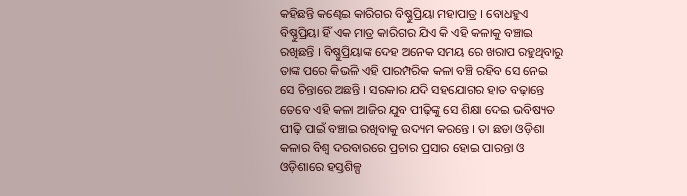କହିଛନ୍ତି କଣ୍ଢେଇ କାରିଗର ବିଷ୍ଣୁପ୍ରିୟା ମହାପାତ୍ର । ବୋଧହୁଏ ବିଷ୍ଣୁପ୍ରିୟା ହିଁ ଏକ ମାତ୍ର କାରିଗର ଯିଏ କି ଏହି କଳାକୁ ବଞ୍ଚାଇ ରଖିଛନ୍ତି । ବିଷ୍ଣୁପ୍ରିୟାଙ୍କ ଦେହ ଅନେକ ସମୟ ରେ ଖରାପ ରହୁଥିବାରୁ ତାଙ୍କ ପରେ କିଭଳି ଏହି ପାରମ୍ପରିକ କଳା ବଞ୍ଚି ରହିବ ସେ ନେଇ ସେ ଚିନ୍ତାରେ ଅଛନ୍ତି । ସରକାର ଯଦି ସହଯୋଗର ହାତ ବଢ଼ାନ୍ତେ ତେବେ ଏହି କଳା ଆଜିର ଯୁବ ପୀଢ଼ିଙ୍କୁ ସେ ଶିକ୍ଷା ଦେଇ ଭବିଷ୍ୟତ ପୀଢ଼ି ପାଇଁ ବଞ୍ଚାଇ ରଖିବାକୁ ଉଦ୍ୟମ କରନ୍ତେ । ତା ଛଡା ଓଡ଼ିଶା କଳାର ବିଶ୍ଵ ଦରବାରରେ ପ୍ରଚାର ପ୍ରସାର ହୋଇ ପାରନ୍ତା ଓ ଓଡ଼ିଶାରେ ହସ୍ତଶିଳ୍ପ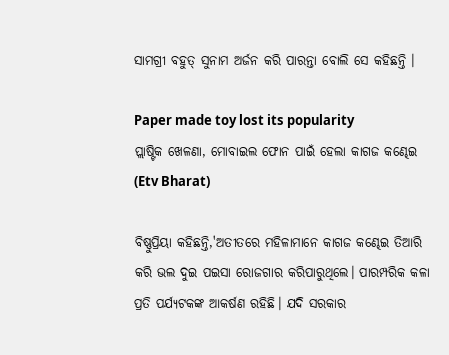ସାମଗ୍ରୀ ବହୁତ୍ ସୁନାମ ଅର୍ଜନ କରି ପାରନ୍ତା ବୋଲି ସେ କହିଛନ୍ତି ।

Paper made toy lost its popularity
ପ୍ଲାଷ୍ଟିକ ଖେଳଣା, ମୋବାଇଲ ଫୋନ ପାଇଁ ହେଲା କାଗଜ କଣ୍ଢେଇ (Etv Bharat)

ବିଷ୍ଣୁପ୍ରିୟା କହିଛନ୍ତି,'ଅତୀତରେ ମହିଳାମାନେ କାଗଜ କଣ୍ଢେଇ ତିଆରି କରି ଭଲ ଦୁଇ ପଇସା ରୋଜଗାର କରିପାରୁଥିଲେ। ପାରମ୍ପରିକ କଳା ପ୍ରତି ପର୍ଯ୍ୟଟକଙ୍କ ଆକର୍ଷଣ ରହିଛି। ଯଦି ସରକାର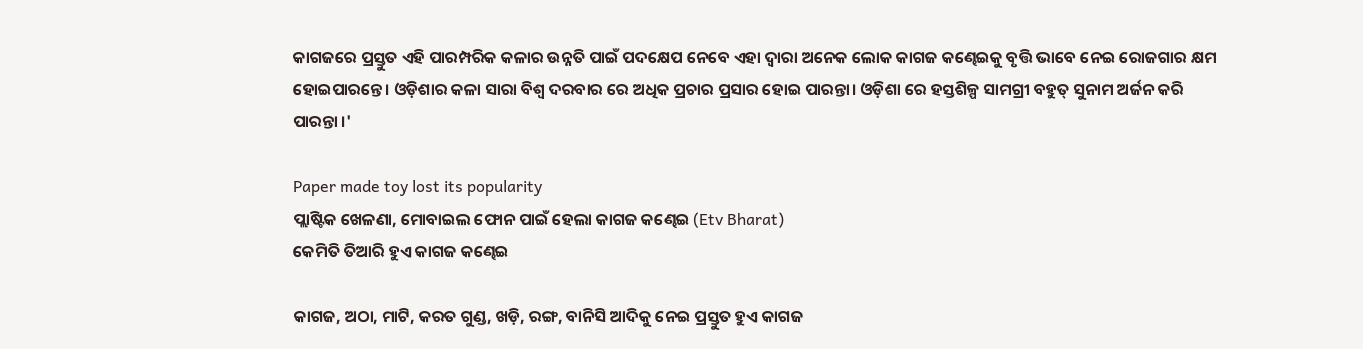କାଗଜରେ ପ୍ରସ୍ତୁତ ଏହି ପାରମ୍ପରିକ କଳାର ଉନ୍ନତି ପାଇଁ ପଦକ୍ଷେପ ନେବେ ଏହା ଦ୍ଵାରା ଅନେକ ଲୋକ କାଗଜ କଣ୍ଢେଇକୁ ବୃତ୍ତି ଭାବେ ନେଇ ରୋଜଗାର କ୍ଷମ ହୋଇପାରନ୍ତେ। ଓଡ଼ିଶାର କଳା ସାରା ବିଶ୍ଵ ଦରବାର ରେ ଅଧିକ ପ୍ରଚାର ପ୍ରସାର ହୋଇ ପାରନ୍ତା। ଓଡ଼ିଶା ରେ ହସ୍ତଶିଳ୍ପ ସାମଗ୍ରୀ ବହୁତ୍ ସୁନାମ ଅର୍ଜନ କରି ପାରନ୍ତା ।'

Paper made toy lost its popularity
ପ୍ଲାଷ୍ଟିକ ଖେଳଣା, ମୋବାଇଲ ଫୋନ ପାଇଁ ହେଲା କାଗଜ କଣ୍ଢେଇ (Etv Bharat)
କେମିତି ତିଆରି ହୁଏ କାଗଜ କଣ୍ଢେଇ

କାଗଜ, ଅଠା, ମାଟି, କରତ ଗୁଣ୍ଡ, ଖଡ଼ି, ରଙ୍ଗ, ବାନିସି ଆଦିକୁ ନେଇ ପ୍ରସ୍ତୁତ ହୁଏ କାଗଜ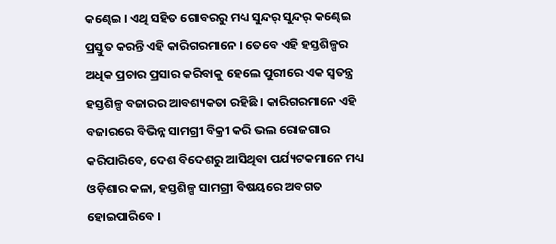କଣ୍ଢେଇ । ଏଥି ସହିତ ଗୋବରରୁ ମଧ୍ୟ ସୁନ୍ଦର୍ ସୁନ୍ଦର୍ କଣ୍ଢେଇ ପ୍ରସ୍ତୁତ କରନ୍ତି ଏହି କାରିଗରମାନେ । ତେବେ ଏହି ହସ୍ତଶିଳ୍ପର ଅଧିକ ପ୍ରଚାର ପ୍ରସାର କରିବାକୁ ହେଲେ ପୁରୀରେ ଏକ ସ୍ବତନ୍ତ୍ର ହସ୍ତଶିଳ୍ପ ବଜାରର ଆବଶ୍ୟକତା ରହିଛି । କାରିଗରମାନେ ଏହି ବଜାରରେ ବିଭିନ୍ନ ସାମଗ୍ରୀ ବିକ୍ରୀ କରି ଭଲ ରୋଜଗାର କରିପାରିବେ, ଦେଶ ବିଦେଶରୁ ଆସିଥିବା ପର୍ଯ୍ୟଟକମାନେ ମଧ୍ୟ ଓଡ଼ିଶାର କଳା, ହସ୍ତଶିଳ୍ପ ସାମଗ୍ରୀ ବିଷୟରେ ଅବଗତ ହୋଇପାରିବେ ।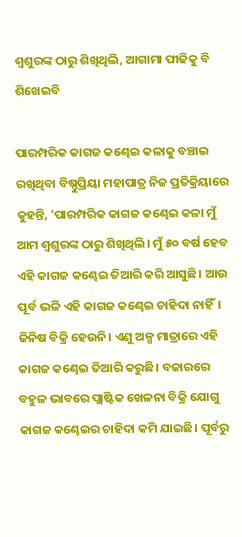ଶ୍ଵଶୁରଙ୍କ ଠାରୁ ଶିଖିଥିଲି, ଆଗାମା ପୀଢିକୁ ବି ଶିଖେଇବି

ପାରମ୍ପରିକ କାଗଜ କଣ୍ଢେଇ କଳାକୁ ବଞ୍ଚାଇ ରଖିଥିବା ବିଷ୍ଣୁପ୍ରିୟା ମହାପାତ୍ର ନିଜ ପ୍ରତିକ୍ରିୟାରେ କୁହନ୍ତି, 'ପାରମ୍ପରିକ କାଗଜ କଣ୍ଢେଇ କଳା ମୁଁ ଆମ ଶ୍ଵଶୁରଙ୍କ ଠାରୁ ଶିଖିଥିଲି। ମୁଁ ୫୦ ବର୍ଷ ହେବ ଏହି କାଗଜ କଣ୍ଢେଇ ତିଆରି କରି ଆସୁଛି। ଆଉ ପୂର୍ବ ଭଳି ଏହି କାଗଜ କଣ୍ଢେଇ ଚାହିଦା ନାହିଁ। ଜିନିଷ ବିକ୍ରି ହେଉନି। ଏଣୁ ଅଳ୍ପ ମାତ୍ରାରେ ଏହି କାଗଜ କଣ୍ଢେଇ ତିଆରି କରୁଛି। ବଜାରରେ ବହୁଳ ଭାବରେ ପ୍ଲାଷ୍ଟିକ ଖେଳନା ବିକ୍ରି ଯୋଗୁ କାଗଜ କଣ୍ଢେଇର ଚାହିଦା କମି ଯାଇଛି। ପୂର୍ବରୁ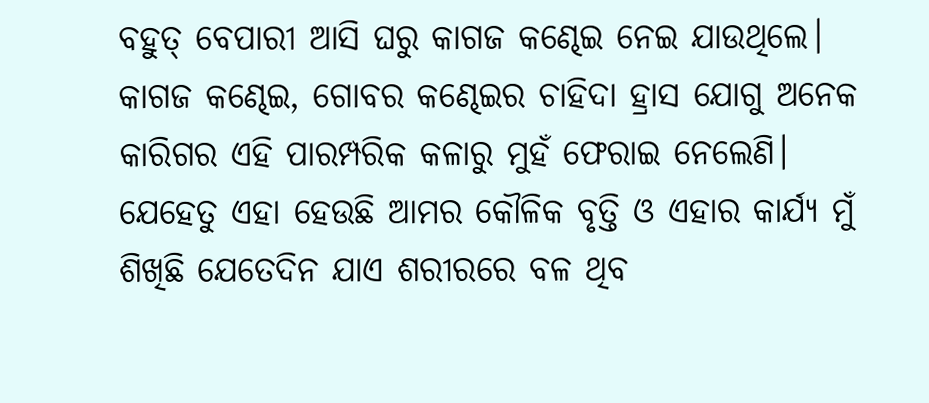ବହୁତ୍ ବେପାରୀ ଆସି ଘରୁ କାଗଜ କଣ୍ଢେଇ ନେଇ ଯାଉଥିଲେ। କାଗଜ କଣ୍ଢେଇ, ଗୋବର କଣ୍ଢେଇର ଚାହିଦା ହ୍ରାସ ଯୋଗୁ ଅନେକ କାରିଗର ଏହି ପାରମ୍ପରିକ କଳାରୁ ମୁହଁ ଫେରାଇ ନେଲେଣି। ଯେହେତୁ ଏହା ହେଉଛି ଆମର କୌଳିକ ବୃତ୍ତି ଓ ଏହାର କାର୍ଯ୍ୟ ମୁଁ ଶିଖିଛି ଯେତେଦିନ ଯାଏ ଶରୀରରେ ବଳ ଥିବ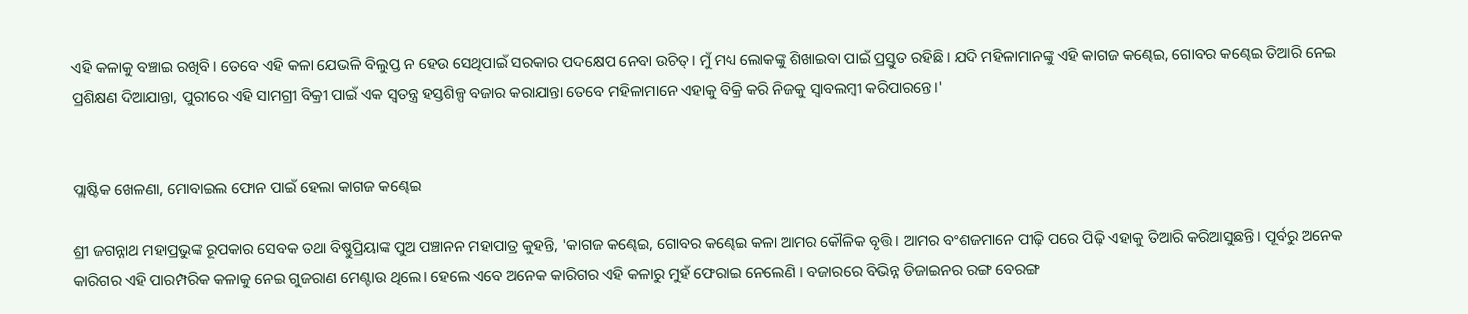ଏହି କଳାକୁ ବଞ୍ଚାଇ ରଖିବି। ତେବେ ଏହି କଳା ଯେଭଳି ବିଲୁପ୍ତ ନ ହେଉ ସେଥିପାଇଁ ସରକାର ପଦକ୍ଷେପ ନେବା ଉଚିତ୍। ମୁଁ ମଧ୍ୟ ଲୋକଙ୍କୁ ଶିଖାଇବା ପାଇଁ ପ୍ରସ୍ତୁତ ରହିଛି। ଯଦି ମହିଳାମାନଙ୍କୁ ଏହି କାଗଜ କଣ୍ଢେଇ, ଗୋବର କଣ୍ଢେଇ ତିଆରି ନେଇ ପ୍ରଶିକ୍ଷଣ ଦିଆଯାନ୍ତା, ପୁରୀରେ ଏହି ସାମଗ୍ରୀ ବିକ୍ରୀ ପାଇଁ ଏକ ସ୍ୱତନ୍ତ୍ର ହସ୍ତଶିଳ୍ପ ବଜାର କରାଯାନ୍ତା ତେବେ ମହିଳାମାନେ ଏହାକୁ ବିକ୍ରି କରି ନିଜକୁ ସ୍ୱାବଲମ୍ବୀ କରିପାରନ୍ତେ।'


ପ୍ଲାଷ୍ଟିକ ଖେଳଣା, ମୋବାଇଲ ଫୋନ ପାଇଁ ହେଲା କାଗଜ କଣ୍ଢେଇ

ଶ୍ରୀ ଜଗନ୍ନାଥ ମହାପ୍ରଭୁଙ୍କ ରୂପକାର ସେବକ ତଥା ବିଷ୍ଣୁପ୍ରିୟାଙ୍କ ପୁଅ ପଞ୍ଚାନନ ମହାପାତ୍ର କୁହନ୍ତି, 'କାଗଜ କଣ୍ଢେଇ, ଗୋବର କଣ୍ଢେଇ କଳା ଆମର କୌଳିକ ବୃତ୍ତି। ଆମର ବଂଶଜମାନେ ପୀଢ଼ି ପରେ ପିଢ଼ି ଏହାକୁ ତିଆରି କରିଆସୁଛନ୍ତି। ପୂର୍ବରୁ ଅନେକ କାରିଗର ଏହି ପାରମ୍ପରିକ କଳାକୁ ନେଇ ଗୁଜରାଣ ମେଣ୍ଟାଉ ଥିଲେ। ହେଲେ ଏବେ ଅନେକ କାରିଗର ଏହି କଳାରୁ ମୁହଁ ଫେରାଇ ନେଲେଣି । ବଜାରରେ ବିଭିନ୍ନ ଡିଜାଇନର ରଙ୍ଗ ବେରଙ୍ଗ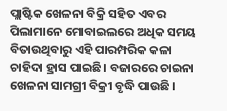ପ୍ଲାଷ୍ଟିକ ଖେଳନା ବିକ୍ରି ସହିତ ଏବର ପିଲାମାନେ ମୋବାଇଲରେ ଅଧିକ ସମୟ ବିତାଉଥିବାରୁ ଏହି ପାରମ୍ପରିକ କଳା ଚାହିଦା ହ୍ରାସ ପାଇଛି। ବଜାରରେ ଚାଇନା ଖେଳନା ସାମଗ୍ରୀ ବିକ୍ରୀ ବୃଦ୍ଧି ପାଉଛି ।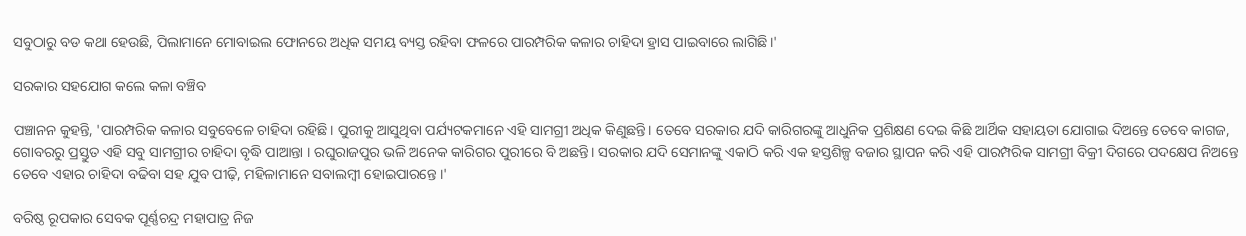ସବୁଠାରୁ ବଡ କଥା ହେଉଛି, ପିଲାମାନେ ମୋବାଇଲ ଫୋନରେ ଅଧିକ ସମୟ ବ୍ୟସ୍ତ ରହିବା ଫଳରେ ପାରମ୍ପରିକ କଳାର ଚାହିଦା ହ୍ରାସ ପାଇବାରେ ଲାଗିଛି।'

ସରକାର ସହଯୋଗ କଲେ କଳା ବଞ୍ଚିବ

ପଞ୍ଚାନନ କୁହନ୍ତି, 'ପାରମ୍ପରିକ କଳାର ସବୁବେଳେ ଚାହିଦା ରହିଛି। ପୁରୀକୁ ଆସୁଥିବା ପର୍ଯ୍ୟଟକମାନେ ଏହି ସାମଗ୍ରୀ ଅଧିକ କିଣୁଛନ୍ତି। ତେବେ ସରକାର ଯଦି କାରିଗରଙ୍କୁ ଆଧୁନିକ ପ୍ରଶିକ୍ଷଣ ଦେଇ କିଛି ଆର୍ଥିକ ସହାୟତା ଯୋଗାଇ ଦିଅନ୍ତେ ତେବେ କାଗଜ, ଗୋବରରୁ ପ୍ରସ୍ତୁତ ଏହି ସବୁ ସାମଗ୍ରୀର ଚାହିଦା ବୃଦ୍ଧି ପାଆନ୍ତା । ରଘୁରାଜପୁର ଭଳି ଅନେକ କାରିଗର ପୁରୀରେ ବି ଅଛନ୍ତି। ସରକାର ଯଦି ସେମାନଙ୍କୁ ଏକାଠି କରି ଏକ ହସ୍ତଶିଳ୍ପ ବଜାର ସ୍ଥାପନ କରି ଏହି ପାରମ୍ପରିକ ସାମଗ୍ରୀ ବିକ୍ରୀ ଦିଗରେ ପଦକ୍ଷେପ ନିଅନ୍ତେ ତେବେ ଏହାର ଚାହିଦା ବଢିବା ସହ ଯୁବ ପୀଢ଼ି, ମହିଳାମାନେ ସବାଲମ୍ବୀ ହୋଇପାରନ୍ତେ ।'

ବରିଷ୍ଠ ରୂପକାର ସେବକ ପୂର୍ଣ୍ଣଚନ୍ଦ୍ର ମହାପାତ୍ର ନିଜ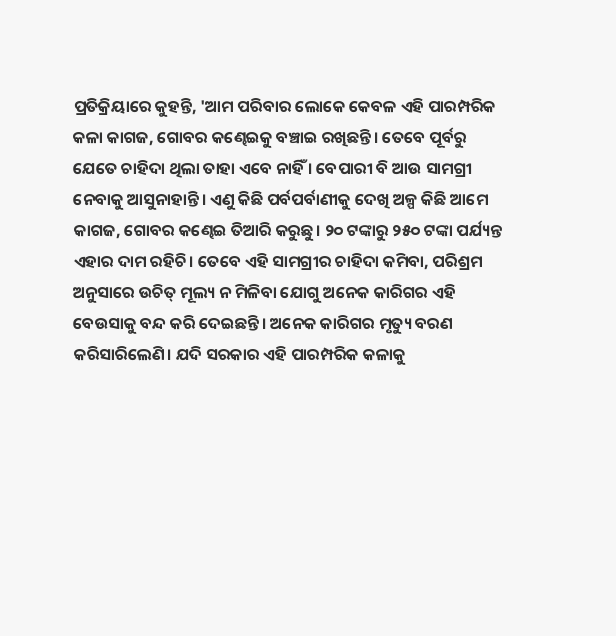ପ୍ରତିକ୍ରିୟାରେ କୁହନ୍ତି, 'ଆମ ପରିବାର ଲୋକେ କେବଳ ଏହି ପାରମ୍ପରିକ କଳା କାଗଜ, ଗୋବର କଣ୍ଢେଇକୁ ବଞ୍ଚାଇ ରଖିଛନ୍ତି। ତେବେ ପୂର୍ବରୁ ଯେତେ ଚାହିଦା ଥିଲା ତାହା ଏବେ ନାହିଁ । ବେପାରୀ ବି ଆଉ ସାମଗ୍ରୀ ନେବାକୁ ଆସୁନାହାନ୍ତି। ଏଣୁ କିଛି ପର୍ବପର୍ବାଣୀକୁ ଦେଖି ଅଳ୍ପ କିଛି ଆମେ କାଗଜ, ଗୋବର କଣ୍ଢେଇ ତିଆରି କରୁଛୁ। ୨୦ ଟଙ୍କାରୁ ୨୫୦ ଟଙ୍କା ପର୍ଯ୍ୟନ୍ତ ଏହାର ଦାମ ରହିଚି। ତେବେ ଏହି ସାମଗ୍ରୀର ଚାହିଦା କମିବା, ପରିଶ୍ରମ ଅନୁସାରେ ଉଚିତ୍ ମୂଲ୍ୟ ନ ମିଳିବା ଯୋଗୁ ଅନେକ କାରିଗର ଏହି ବେଉସାକୁ ବନ୍ଦ କରି ଦେଇଛନ୍ତି। ଅନେକ କାରିଗର ମୃତ୍ୟୁ ବରଣ କରିସାରିଲେଣି। ଯଦି ସରକାର ଏହି ପାରମ୍ପରିକ କଳାକୁ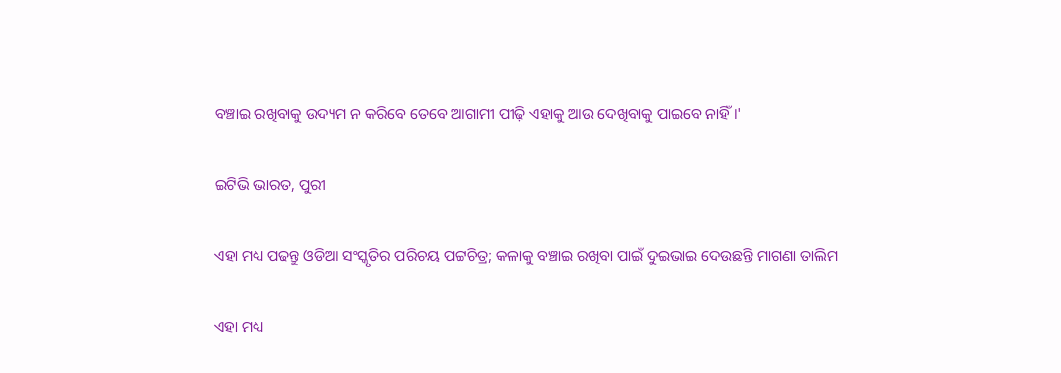ବଞ୍ଚାଇ ରଖିବାକୁ ଉଦ୍ୟମ ନ କରିବେ ତେବେ ଆଗାମୀ ପୀଢ଼ି ଏହାକୁ ଆଉ ଦେଖିବାକୁ ପାଇବେ ନାହିଁ।'

ଇଟିଭି ଭାରତ, ପୁରୀ

ଏହା ମଧ୍ୟ ପଢନ୍ତୁ ଓଡିଆ ସଂସ୍କୃତିର ପରିଚୟ ପଟ୍ଟଚିତ୍ର; କଳାକୁ ବଞ୍ଚାଇ ରଖିବା ପାଇଁ ଦୁଇଭାଇ ଦେଉଛନ୍ତି ମାଗଣା ତାଲିମ

ଏହା ମଧ୍ୟ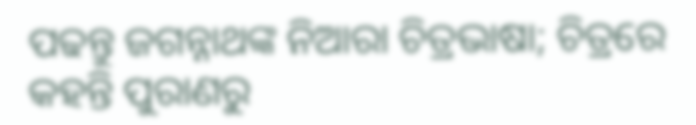ପଢନ୍ତୁ ଜଗନ୍ନାଥଙ୍କ ନିଆରା ଚିତ୍ରଭାଷା; ଚିତ୍ରରେ କହନ୍ତି ପୁରାଣରୁ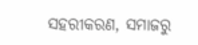ସହରୀକରଣ, ସମାଜରୁ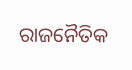ରାଜନୈତିକ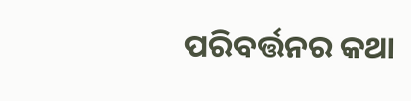ପରିବର୍ତ୍ତନର କଥା